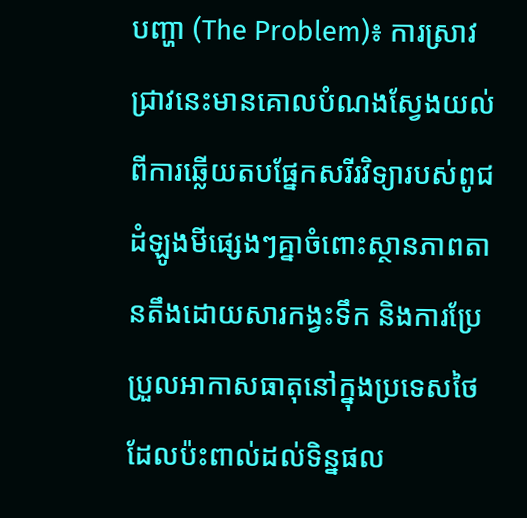បញ្ហា (The Problem)៖ ការស្រាវជ្រាវនេះមានគោលបំណងស្វែងយល់ពីការឆ្លើយតបផ្នែកសរីរវិទ្យារបស់ពូជដំឡូងមីផ្សេងៗគ្នាចំពោះស្ថានភាពតានតឹងដោយសារកង្វះទឹក និងការប្រែប្រួលអាកាសធាតុនៅក្នុងប្រទេសថៃ ដែលប៉ះពាល់ដល់ទិន្នផល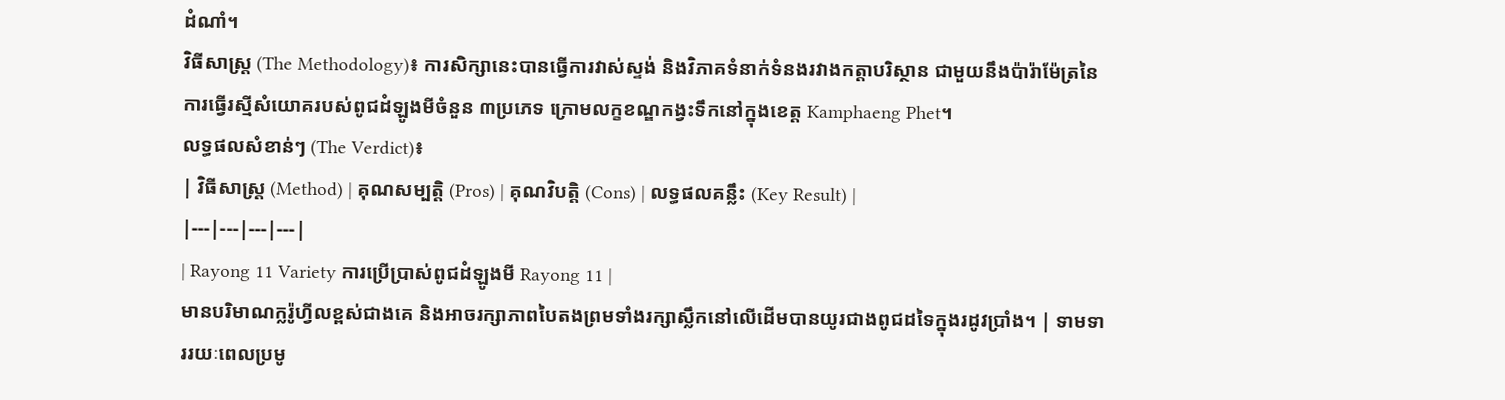ដំណាំ។
វិធីសាស្ត្រ (The Methodology)៖ ការសិក្សានេះបានធ្វើការវាស់ស្ទង់ និងវិភាគទំនាក់ទំនងរវាងកត្តាបរិស្ថាន ជាមួយនឹងប៉ារ៉ាម៉ែត្រនៃការធ្វើរស្មីសំយោគរបស់ពូជដំឡូងមីចំនួន ៣ប្រភេទ ក្រោមលក្ខខណ្ឌកង្វះទឹកនៅក្នុងខេត្ត Kamphaeng Phet។
លទ្ធផលសំខាន់ៗ (The Verdict)៖
| វិធីសាស្ត្រ (Method) | គុណសម្បត្តិ (Pros) | គុណវិបត្តិ (Cons) | លទ្ធផលគន្លឹះ (Key Result) |
|---|---|---|---|
| Rayong 11 Variety ការប្រើប្រាស់ពូជដំឡូងមី Rayong 11 |
មានបរិមាណក្លរ៉ូហ្វីលខ្ពស់ជាងគេ និងអាចរក្សាភាពបៃតងព្រមទាំងរក្សាស្លឹកនៅលើដើមបានយូរជាងពូជដទៃក្នុងរដូវប្រាំង។ | ទាមទាររយៈពេលប្រមូ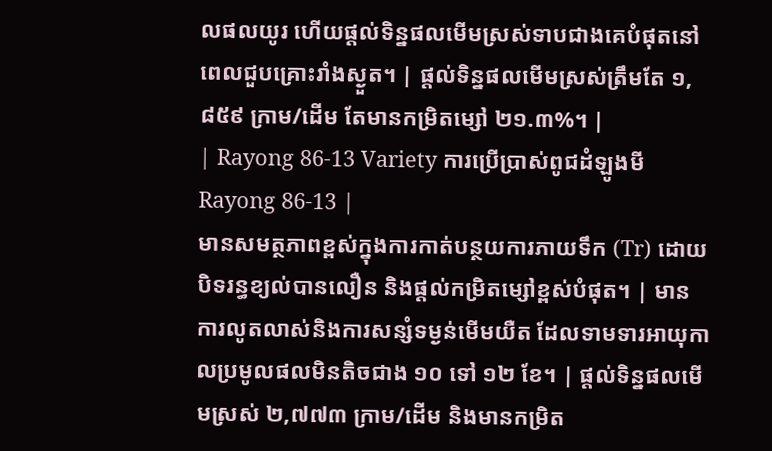លផលយូរ ហើយផ្តល់ទិន្នផលមើមស្រស់ទាបជាងគេបំផុតនៅពេលជួបគ្រោះរាំងស្ងួត។ | ផ្តល់ទិន្នផលមើមស្រស់ត្រឹមតែ ១,៨៥៩ ក្រាម/ដើម តែមានកម្រិតម្សៅ ២១.៣%។ |
| Rayong 86-13 Variety ការប្រើប្រាស់ពូជដំឡូងមី Rayong 86-13 |
មានសមត្ថភាពខ្ពស់ក្នុងការកាត់បន្ថយការភាយទឹក (Tr) ដោយបិទរន្ធខ្យល់បានលឿន និងផ្តល់កម្រិតម្សៅខ្ពស់បំផុត។ | មានការលូតលាស់និងការសន្សំទម្ងន់មើមយឺត ដែលទាមទារអាយុកាលប្រមូលផលមិនតិចជាង ១០ ទៅ ១២ ខែ។ | ផ្តល់ទិន្នផលមើមស្រស់ ២,៧៧៣ ក្រាម/ដើម និងមានកម្រិត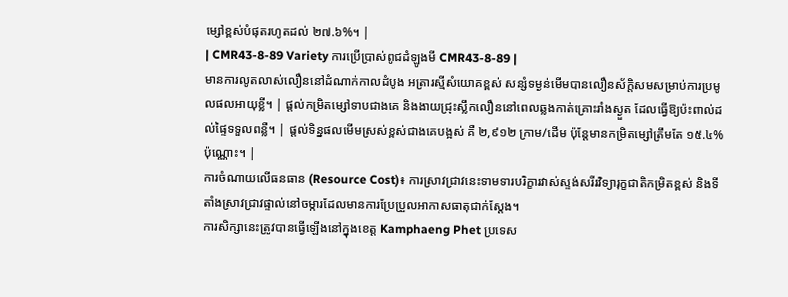ម្សៅខ្ពស់បំផុតរហូតដល់ ២៧.៦%។ |
| CMR43-8-89 Variety ការប្រើប្រាស់ពូជដំឡូងមី CMR43-8-89 |
មានការលូតលាស់លឿននៅដំណាក់កាលដំបូង អត្រារស្មីសំយោគខ្ពស់ សន្សំទម្ងន់មើមបានលឿនស័ក្តិសមសម្រាប់ការប្រមូលផលអាយុខ្លី។ | ផ្តល់កម្រិតម្សៅទាបជាងគេ និងងាយជ្រុះស្លឹកលឿននៅពេលឆ្លងកាត់គ្រោះរាំងស្ងួត ដែលធ្វើឱ្យប៉ះពាល់ដល់ផ្ទៃទទួលពន្លឺ។ | ផ្តល់ទិន្នផលមើមស្រស់ខ្ពស់ជាងគេបង្អស់ គឺ ២,៩១២ ក្រាម/ដើម ប៉ុន្តែមានកម្រិតម្សៅត្រឹមតែ ១៥.៤% ប៉ុណ្ណោះ។ |
ការចំណាយលើធនធាន (Resource Cost)៖ ការស្រាវជ្រាវនេះទាមទារបរិក្ខារវាស់ស្ទង់សរីរវិទ្យារុក្ខជាតិកម្រិតខ្ពស់ និងទីតាំងស្រាវជ្រាវផ្ទាល់នៅចម្ការដែលមានការប្រែប្រួលអាកាសធាតុជាក់ស្តែង។
ការសិក្សានេះត្រូវបានធ្វើឡើងនៅក្នុងខេត្ត Kamphaeng Phet ប្រទេស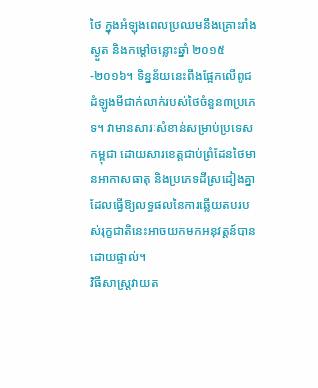ថៃ ក្នុងអំឡុងពេលប្រឈមនឹងគ្រោះរាំងស្ងួត និងកម្ដៅចន្លោះឆ្នាំ ២០១៥-២០១៦។ ទិន្នន័យនេះពឹងផ្អែកលើពូជដំឡូងមីជាក់លាក់របស់ថៃចំនួន៣ប្រភេទ។ វាមានសារៈសំខាន់សម្រាប់ប្រទេសកម្ពុជា ដោយសារខេត្តជាប់ព្រំដែនថៃមានអាកាសធាតុ និងប្រភេទដីស្រដៀងគ្នា ដែលធ្វើឱ្យលទ្ធផលនៃការឆ្លើយតបរបស់រុក្ខជាតិនេះអាចយកមកអនុវត្តន៍បានដោយផ្ទាល់។
វិធីសាស្ត្រវាយត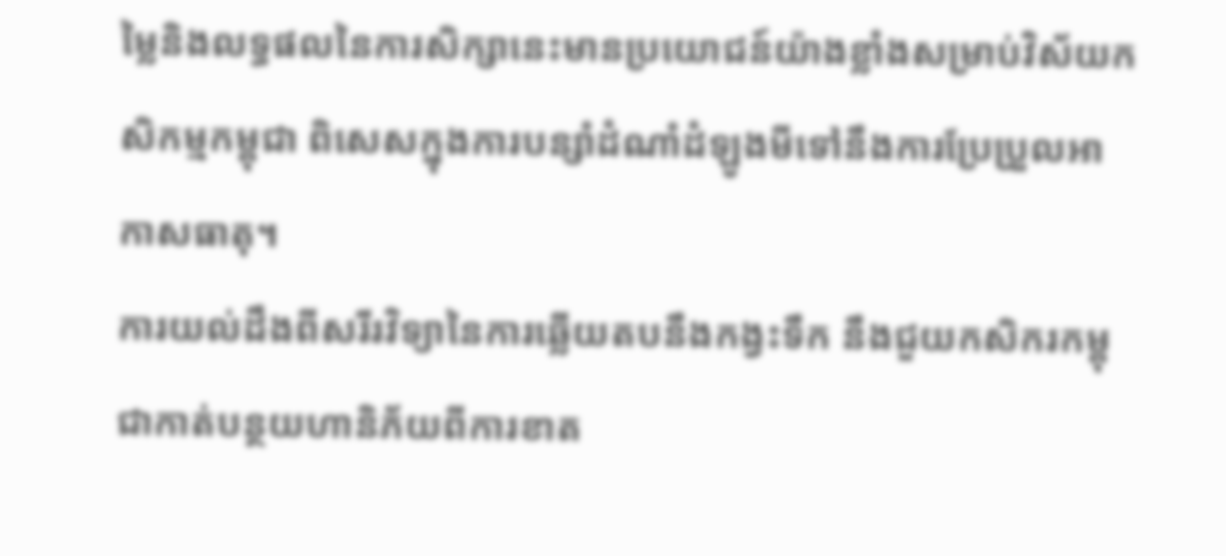ម្លៃនិងលទ្ធផលនៃការសិក្សានេះមានប្រយោជន៍យ៉ាងខ្លាំងសម្រាប់វិស័យកសិកម្មកម្ពុជា ពិសេសក្នុងការបន្សាំដំណាំដំឡូងមីទៅនឹងការប្រែប្រួលអាកាសធាតុ។
ការយល់ដឹងពីសរីរវិទ្យានៃការឆ្លើយតបនឹងកង្វះទឹក នឹងជួយកសិករកម្ពុជាកាត់បន្ថយហានិភ័យពីការខាត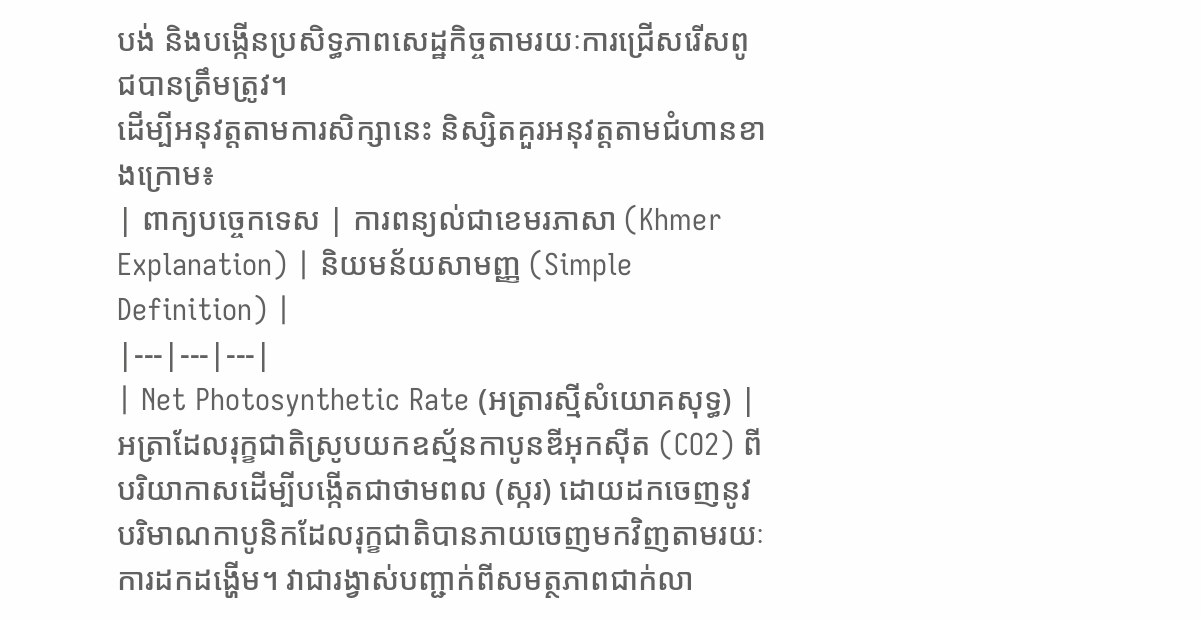បង់ និងបង្កើនប្រសិទ្ធភាពសេដ្ឋកិច្ចតាមរយៈការជ្រើសរើសពូជបានត្រឹមត្រូវ។
ដើម្បីអនុវត្តតាមការសិក្សានេះ និស្សិតគួរអនុវត្តតាមជំហានខាងក្រោម៖
| ពាក្យបច្ចេកទេស | ការពន្យល់ជាខេមរភាសា (Khmer Explanation) | និយមន័យសាមញ្ញ (Simple Definition) |
|---|---|---|
| Net Photosynthetic Rate (អត្រារស្មីសំយោគសុទ្ធ) | អត្រាដែលរុក្ខជាតិស្រូបយកឧស្ម័នកាបូនឌីអុកស៊ីត (CO2) ពីបរិយាកាសដើម្បីបង្កើតជាថាមពល (ស្ករ) ដោយដកចេញនូវបរិមាណកាបូនិកដែលរុក្ខជាតិបានភាយចេញមកវិញតាមរយៈការដកដង្ហើម។ វាជារង្វាស់បញ្ជាក់ពីសមត្ថភាពជាក់លា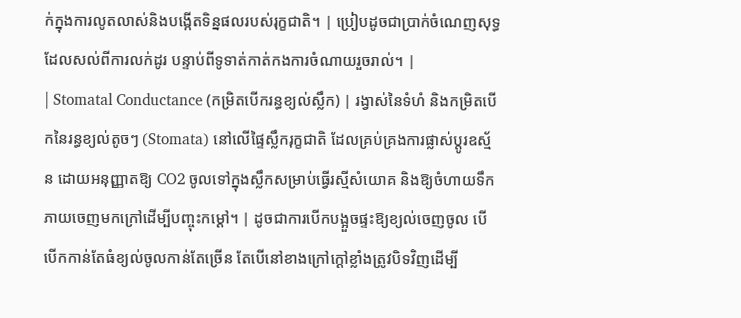ក់ក្នុងការលូតលាស់និងបង្កើតទិន្នផលរបស់រុក្ខជាតិ។ | ប្រៀបដូចជាប្រាក់ចំណេញសុទ្ធដែលសល់ពីការលក់ដូរ បន្ទាប់ពីទូទាត់កាត់កងការចំណាយរួចរាល់។ |
| Stomatal Conductance (កម្រិតបើករន្ធខ្យល់ស្លឹក) | រង្វាស់នៃទំហំ និងកម្រិតបើកនៃរន្ធខ្យល់តូចៗ (Stomata) នៅលើផ្ទៃស្លឹករុក្ខជាតិ ដែលគ្រប់គ្រងការផ្លាស់ប្តូរឧស្ម័ន ដោយអនុញ្ញាតឱ្យ CO2 ចូលទៅក្នុងស្លឹកសម្រាប់ធ្វើរស្មីសំយោគ និងឱ្យចំហាយទឹកភាយចេញមកក្រៅដើម្បីបញ្ចុះកម្ដៅ។ | ដូចជាការបើកបង្អួចផ្ទះឱ្យខ្យល់ចេញចូល បើបើកកាន់តែធំខ្យល់ចូលកាន់តែច្រើន តែបើនៅខាងក្រៅក្ដៅខ្លាំងត្រូវបិទវិញដើម្បី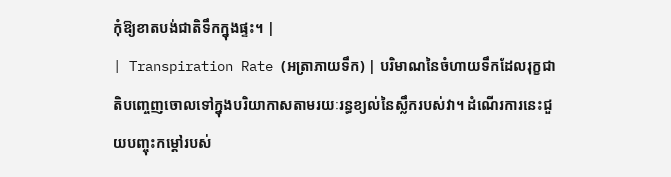កុំឱ្យខាតបង់ជាតិទឹកក្នុងផ្ទះ។ |
| Transpiration Rate (អត្រាភាយទឹក) | បរិមាណនៃចំហាយទឹកដែលរុក្ខជាតិបញ្ចេញចោលទៅក្នុងបរិយាកាសតាមរយៈរន្ធខ្យល់នៃស្លឹករបស់វា។ ដំណើរការនេះជួយបញ្ចុះកម្ដៅរបស់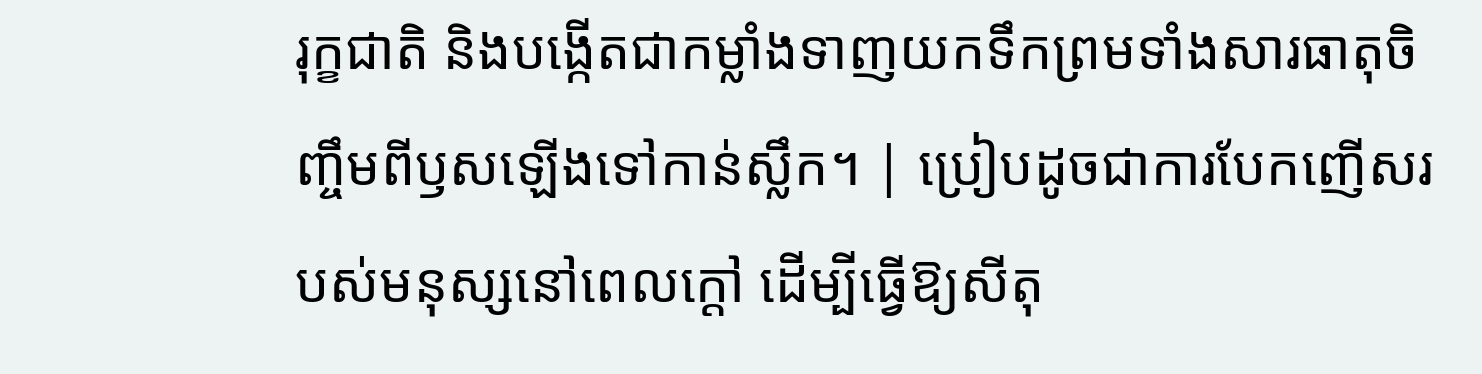រុក្ខជាតិ និងបង្កើតជាកម្លាំងទាញយកទឹកព្រមទាំងសារធាតុចិញ្ចឹមពីឫសឡើងទៅកាន់ស្លឹក។ | ប្រៀបដូចជាការបែកញើសរបស់មនុស្សនៅពេលក្ដៅ ដើម្បីធ្វើឱ្យសីតុ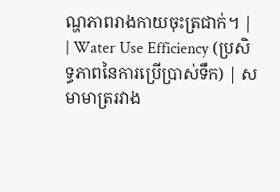ណ្ហភាពរាងកាយចុះត្រជាក់។ |
| Water Use Efficiency (ប្រសិទ្ធភាពនៃការប្រើប្រាស់ទឹក) | សមាមាត្ររវាង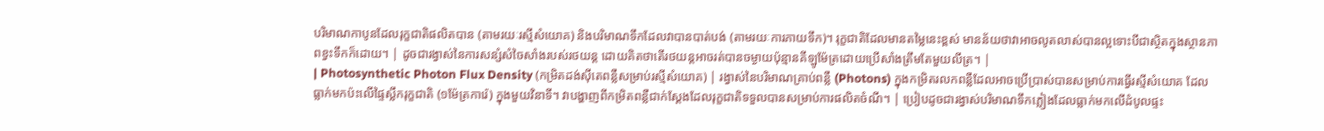បរិមាណកាបូនដែលរុក្ខជាតិផលិតបាន (តាមរយៈរស្មីសំយោគ) និងបរិមាណទឹកដែលវាបានបាត់បង់ (តាមរយៈការភាយទឹក)។ រុក្ខជាតិដែលមានតម្លៃនេះខ្ពស់ មានន័យថាវាអាចលូតលាស់បានល្អទោះបីជាស្ថិតក្នុងស្ថានភាពខ្វះទឹកក៏ដោយ។ | ដូចជារង្វាស់នៃការសន្សំសំចៃសាំងរបស់រថយន្ត ដោយគិតថាតើរថយន្តអាចរត់បានចម្ងាយប៉ុន្មានគីឡូម៉ែត្រដោយប្រើសាំងត្រឹមតែមួយលីត្រ។ |
| Photosynthetic Photon Flux Density (កម្រិតដង់ស៊ីតេពន្លឺសម្រាប់រស្មីសំយោគ) | រង្វាស់នៃបរិមាណគ្រាប់ពន្លឺ (Photons) ក្នុងកម្រិតរលកពន្លឺដែលអាចប្រើប្រាស់បានសម្រាប់ការធ្វើរស្មីសំយោគ ដែលធ្លាក់មកប៉ះលើផ្ទៃស្លឹករុក្ខជាតិ (១ម៉ែត្រការ៉េ) ក្នុងមួយវិនាទី។ វាបង្ហាញពីកម្រិតពន្លឺជាក់ស្តែងដែលរុក្ខជាតិទទួលបានសម្រាប់ការផលិតចំណី។ | ប្រៀបដូចជារង្វាស់បរិមាណទឹកភ្លៀងដែលធ្លាក់មកលើដំបូលផ្ទះ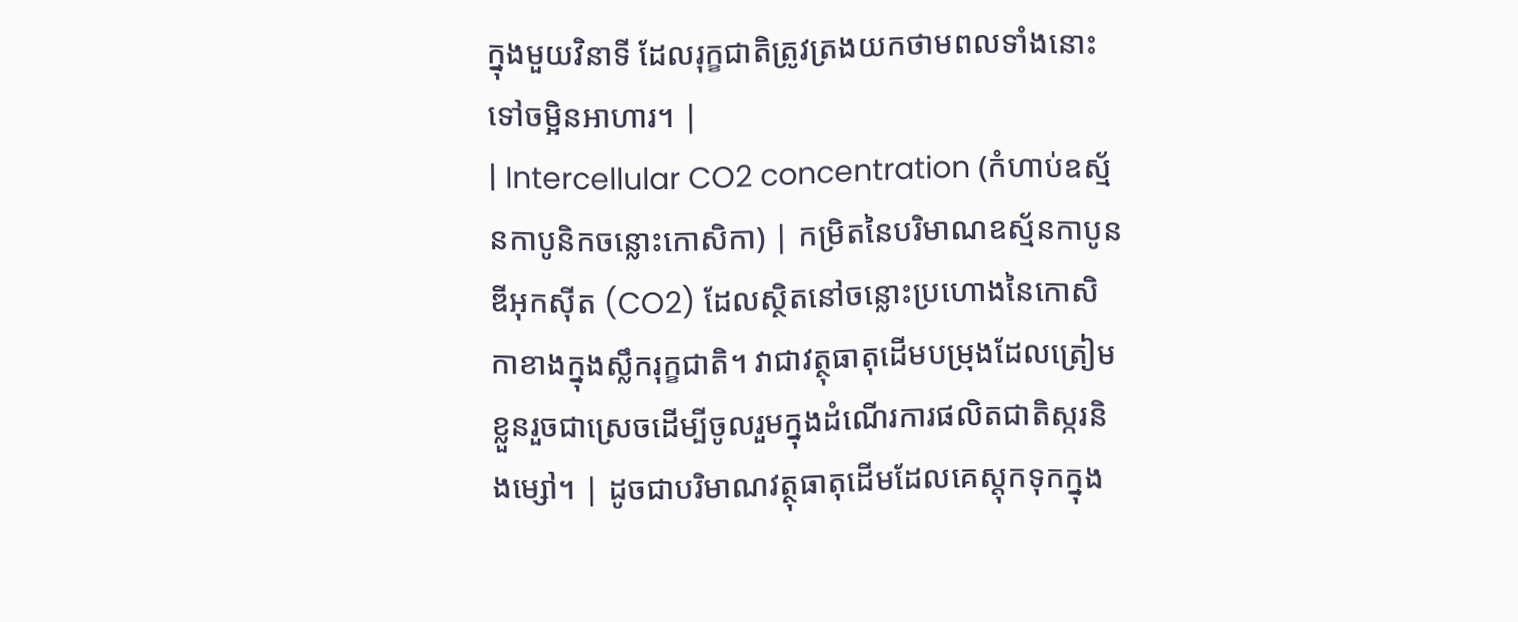ក្នុងមួយវិនាទី ដែលរុក្ខជាតិត្រូវត្រងយកថាមពលទាំងនោះទៅចម្អិនអាហារ។ |
| Intercellular CO2 concentration (កំហាប់ឧស្ម័នកាបូនិកចន្លោះកោសិកា) | កម្រិតនៃបរិមាណឧស្ម័នកាបូនឌីអុកស៊ីត (CO2) ដែលស្ថិតនៅចន្លោះប្រហោងនៃកោសិកាខាងក្នុងស្លឹករុក្ខជាតិ។ វាជាវត្ថុធាតុដើមបម្រុងដែលត្រៀមខ្លួនរួចជាស្រេចដើម្បីចូលរួមក្នុងដំណើរការផលិតជាតិស្ករនិងម្សៅ។ | ដូចជាបរិមាណវត្ថុធាតុដើមដែលគេស្តុកទុកក្នុង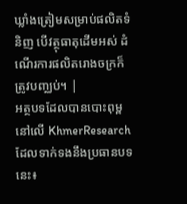ឃ្លាំងត្រៀមសម្រាប់ផលិតទំនិញ បើវត្ថុធាតុដើមអស់ ដំណើរការផលិតរោងចក្រក៏ត្រូវបញ្ឈប់។ |
អត្ថបទដែលបានបោះពុម្ពនៅលើ KhmerResearch ដែលទាក់ទងនឹងប្រធានបទនេះ៖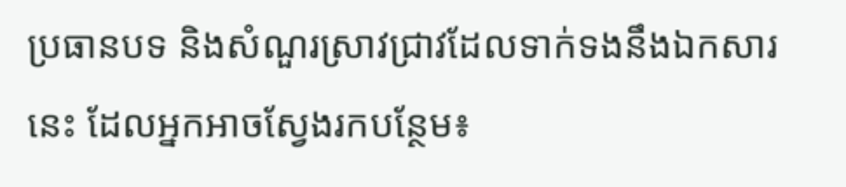ប្រធានបទ និងសំណួរស្រាវជ្រាវដែលទាក់ទងនឹងឯកសារនេះ ដែលអ្នកអាចស្វែងរកបន្ថែម៖